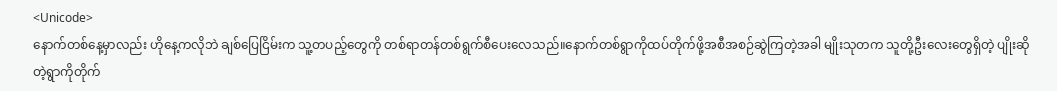<Unicode>
နောက်တစ်နေ့မှာလည်း ဟိုနေ့ကလိုဘဲ ချစ်ပြေငြိမ်းက သူ့တပည့်တွေကို တစ်ရာတန်တစ်ရွက်စီပေးလေသည်။နောက်တစ်ရွာကိုထပ်တိုက်ဖို့အစီအစဉ်ဆွဲကြတဲ့အခါ မျိုးသုတက သူတို့ဦးလေးတွေရှိတဲ့ ပျိုးဆိုတဲ့ရွာကိုတိုက်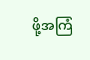ဖို့အကြံ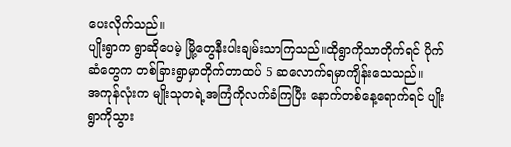ပေးလိုက်သည်။
ပျိုးရွာက ရွာဆိုပေမဲ့ မြို့တွေနီးပါးချမ်းသာကြသည်။ထိုရွာကိုသာတိုက်ရင် ပိုက်ဆံတွေက တစ်ခြားရွာမှာတိုက်တာထပ် 5 ဆလောက်ရမှာကျိန်းသေသည်။
အကုန်လုံးက မျိုးသုတရဲ့အကြံကိုလက်ခံကြပြီး နောက်တစ်နေ့ရောက်ရင် ပျိုးရွာကိုသွား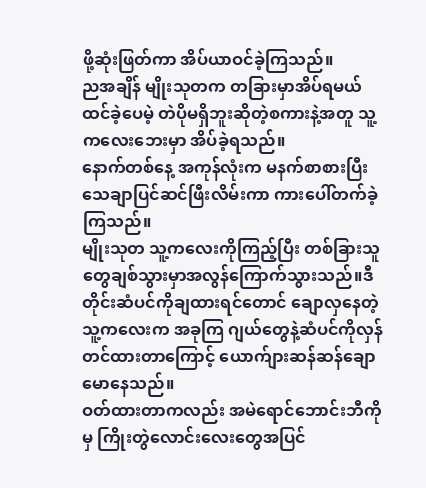ဖို့ဆုံးဖြတ်ကာ အိပ်ယာဝင်ခဲ့ကြသည်။
ညအချိန် မျိုးသုတက တခြားမှာအိပ်ရမယ်ထင်ခဲ့ပေမဲ့ တဲပိုမရှိဘူးဆိုတဲ့စကားနဲ့အတူ သူ့ကလေးဘေးမှာ အိပ်ခဲ့ရသည်။
နောက်တစ်နေ့ အကုန်လုံးက မနက်စာစားပြီး သေချာပြင်ဆင်ဖြီးလိမ်းကာ ကားပေါ်တက်ခဲ့ကြသည်။
မျိုးသုတ သူ့ကလေးကိုကြည့်ပြီး တစ်ခြားသူတွေချစ်သွားမှာအလွန်ကြောက်သွားသည်။ဒီတိုင်းဆံပင်ကိုချထားရင်တောင် ချောလှနေတဲ့သူ့ကလေးက အခုကြ ဂျယ်တွေနဲ့ဆံပင်ကိုလှန်တင်ထားတာကြောင့် ယောက်ျားဆန်ဆန်ချောမောနေသည်။
ဝတ်ထားတာကလည်း အမဲရောင်ဘောင်းဘီကိုမှ ကြိုးတွဲလောင်းလေးတွေအပြင်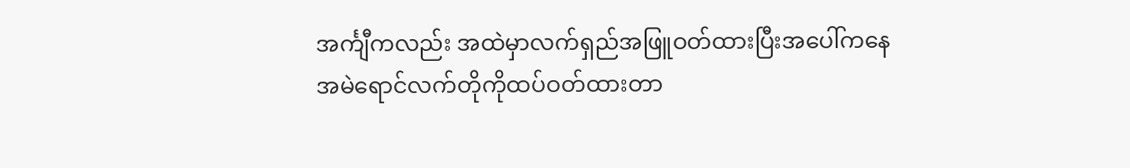အင်္ကျီကလည်း အထဲမှာလက်ရှည်အဖြူဝတ်ထားပြီးအပေါ်ကနေ အမဲရောင်လက်တိုကိုထပ်ဝတ်ထားတာ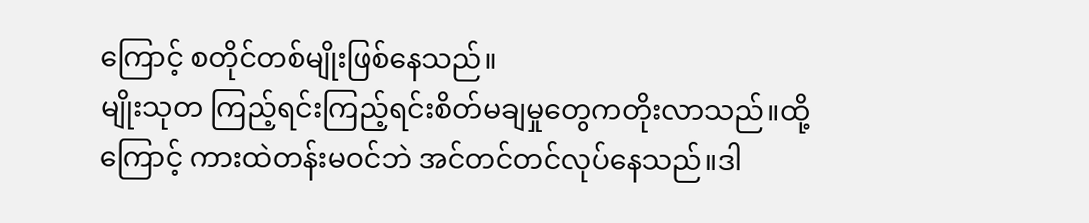ကြောင့် စတိုင်တစ်မျိုးဖြစ်နေသည်။
မျိုးသုတ ကြည့်ရင်းကြည့်ရင်းစိတ်မချမှုတွေကတိုးလာသည်။ထို့ကြောင့် ကားထဲတန်းမဝင်ဘဲ အင်တင်တင်လုပ်နေသည်။ဒါ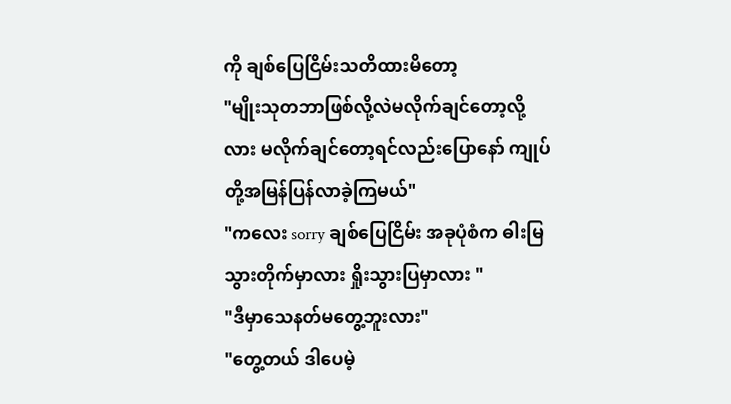ကို ချစ်ပြေငြိမ်းသတိထားမိတော့
"မျိုးသုတဘာဖြစ်လို့လဲမလိုက်ချင်တော့လို့လား မလိုက်ချင်တော့ရင်လည်းပြောနော် ကျုပ်တို့အမြန်ပြန်လာခဲ့ကြမယ်"
"ကလေး sorry ချစ်ပြေငြိမ်း အခုပုံစံက ဓါးမြသွားတိုက်မှာလား ရှိုးသွားပြမှာလား "
"ဒီမှာသေနတ်မတွေ့ဘူးလား"
"တွေ့တယ် ဒါပေမဲ့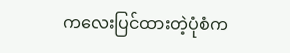ကလေးပြင်ထားတဲ့ပုံစံက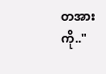တအားကို.."